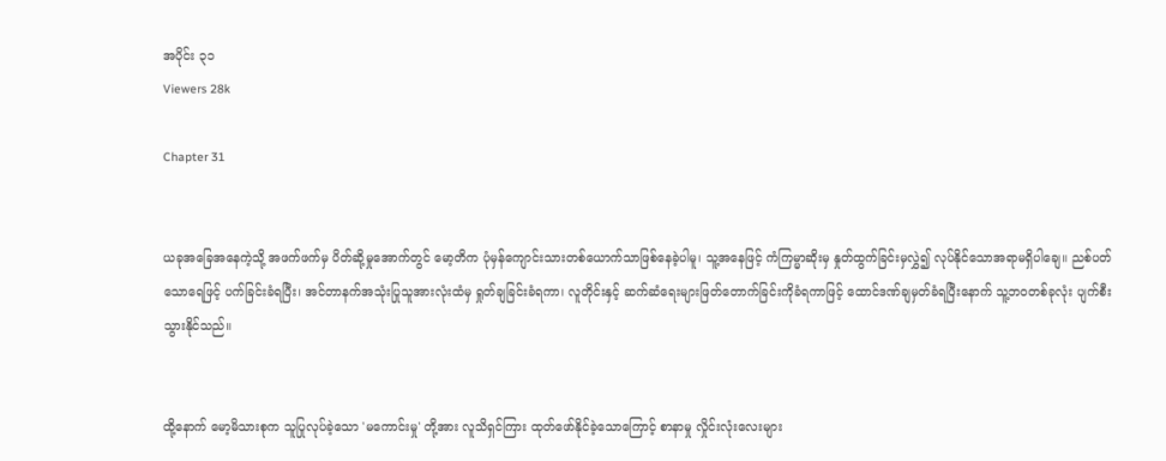အပိုင်း ၃၁
Viewers 28k

Chapter 31


ယခုအခြေအနေကဲ့သို့ အဖက်ဖက်မှ ပိတ်ဆို့မှုအောက်တွင် မော့တိက ပုံမှန်ကျောင်းသားတစ်ယောက်သာဖြစ်နေခဲ့ပါမူ၊ သူ့အနေဖြင့် ကံကြမ္မာဆိုးမှ နှုတ်ထွက်ခြင်းမှလွှဲ၍ လုပ်နိုင်သောအရာမရှိပါချေ။ ညစ်ပတ်သောရေဖြင့် ပက်ခြင်းခံရပြီး၊ အင်တာနက်အသုံးပြုသူအားလုံးထံမှ ရှုတ်ချခြင်းခံရကာ၊ လူတိုင်းနှင့် ဆက်ဆံရေးများဖြတ်တောက်ခြင်းကိုခံရကာဖြင့် ထောင်ဒဏ်ချမှတ်ခံရပြီးနောက် သူ့ဘဝတစ်ခုလုံး ပျက်စီးသွားနိုင်သည်။


ထို့နောက် မော့မိသားစုက သူပြုလုပ်ခဲ့သော 'မကောင်းမှု' တို့အား လူသိရှင်ကြား ထုတ်ဖော်နိုင်ခဲ့သောကြောင့် စာနာမှု လှိုင်းလုံးလေးများ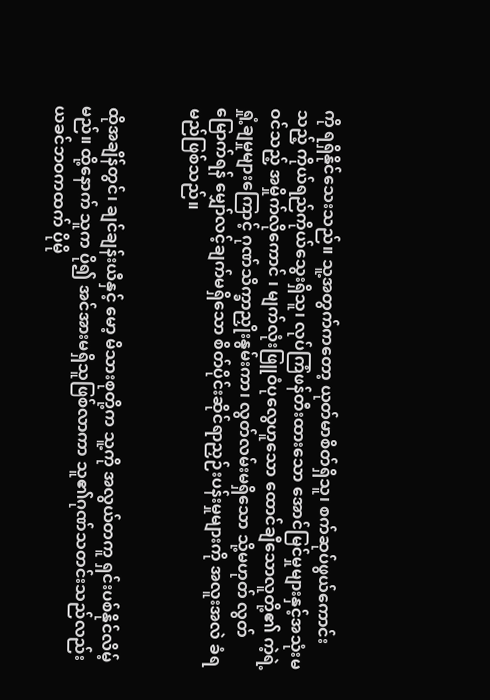ကို ရရှိနိုင်သေးသည်။ သူ့အတွက်ကတော့ ယုတ်မာစိတ်ရှိသူ၊ စက်ဆုပ်ဖွယ်ကောင်းသည့် ကိုယ်ရည်ကိုယ်သွေးရှိသူ၊ လုပ်ကြံဖန်တီးထားသော အောင်မြင်မှုများနှင့်အသုံးမဝင်သည့် အမှိုက်လိုကောင် ၊ မျက်လုံးဖြူဝံပုလွေဟူသော ထောင်ချီသောလူတို့၏ ကဲ့ရဲ့ရှုံ့ချမှုများကြောင့် ဂုဏ်သိက္ခာညှိုးနွမ်းကာ၊ လွတ်လမ်းမရှိသော သို့မဟုတ် လွတ်မြောက်ရန် မျှော်လင့်ချက်မရှိသော စိတ်ပိုင်းဆိုင်ရာညှဉ်းပန်းမှုများကို အလူးအလဲ ခံရမည်ဖြစ်သည်။


ထိုအချိန်တွင်၊ ချင်ချန်းယီနှင့် မော့ မိသားစုတို့က သူ့ကို အလွယ်တကူ ရှင်းပစ်နိုင်လိမ့်မည်။ ထို့နောက် သူက ပို၍ အင်အားမရှိသူဖြစ်လာကာ သူ၏ဂုဏ်သတင်းသည်လည်း ယခင်ဘဝကထက် ပိုမို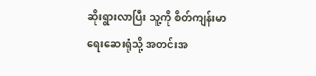ဆိုးရွားလာပြီး သူ့ကို စိတ်ကျန်းမာရေးဆေးရုံသို့ အတင်းအ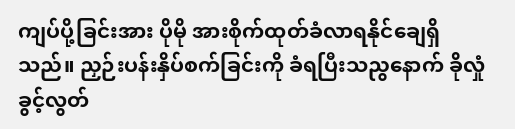ကျပ်ပို့ခြင်းအား ပိုမို အားစိုက်ထုတ်ခံလာရနိုင်ချေရှိသည်။ ညှဉ်းပန်းနှိပ်စက်ခြင်းကို ခံရပြီးသညွနောက် ခိုလှုံခွင့်လွတ်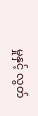မှုနှင့် လွတ်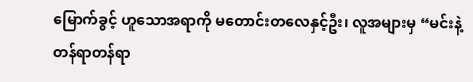မြောက်ခွင့် ဟူသောအရာကို မတောင်းတလေနှင့်ဦး၊ လူအများမှ “မင်းနဲ့တန်ရာတန်ရာ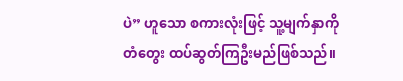ပဲ” ဟူသော စကားလုံးဖြင့် သူ့မျက်နှာကို တံတွေး ထပ်ဆွတ်ကြဦးမည်ဖြစ်သည်။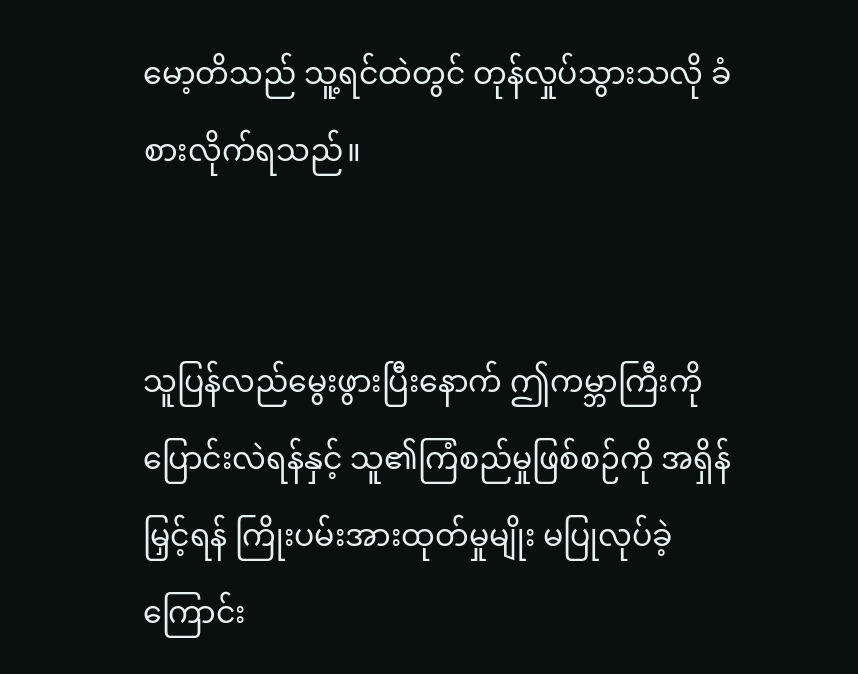မော့တိသည် သူ့ရင်ထဲတွင် တုန်လှုပ်သွားသလို ခံစားလိုက်ရသည်။


သူပြန်လည်မွေးဖွားပြီးနောက် ဤကမ္ဘာကြီးကို ပြောင်းလဲရန်နှင့် သူ၏ကြံစည်မှုဖြစ်စဉ်ကို အရှိန်မြှင့်ရန် ကြိုးပမ်းအားထုတ်မှုမျိုး မပြုလုပ်ခဲ့ကြောင်း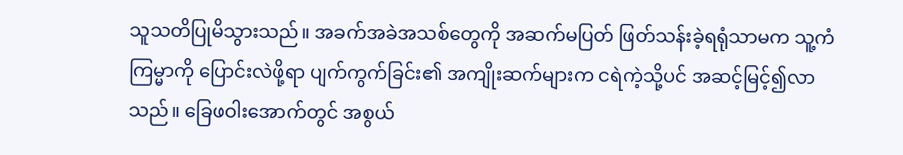သူသတိပြုမိသွားသည်။ အခက်အခဲအသစ်တွေကို အဆက်မပြတ် ဖြတ်သန်းခဲ့ရရုံသာမက သူ့ကံကြမ္မာကို ပြောင်းလဲဖို့ရာ ပျက်ကွက်ခြင်း၏ အကျိုးဆက်များက ငရဲကဲ့သို့ပင် အဆင့်မြင့်၍လာသည်။ ခြေဖဝါးအောက်တွင် အစွယ်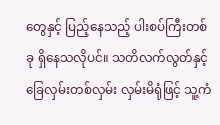တွေနှင့် ပြည့်နေသည့် ပါးစပ်ကြီးတစ်ခု ရှိနေသလိုပင်။ သတိလက်လွတ်နှင့် ခြေလှမ်းတစ်လှမ်း လှမ်းမိရုံဖြင့် သူ့ကံ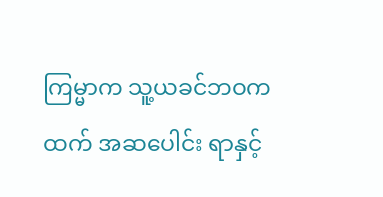ကြမ္မာက သူ့ယခင်ဘဝကထက် အဆပေါင်း ရာနှင့်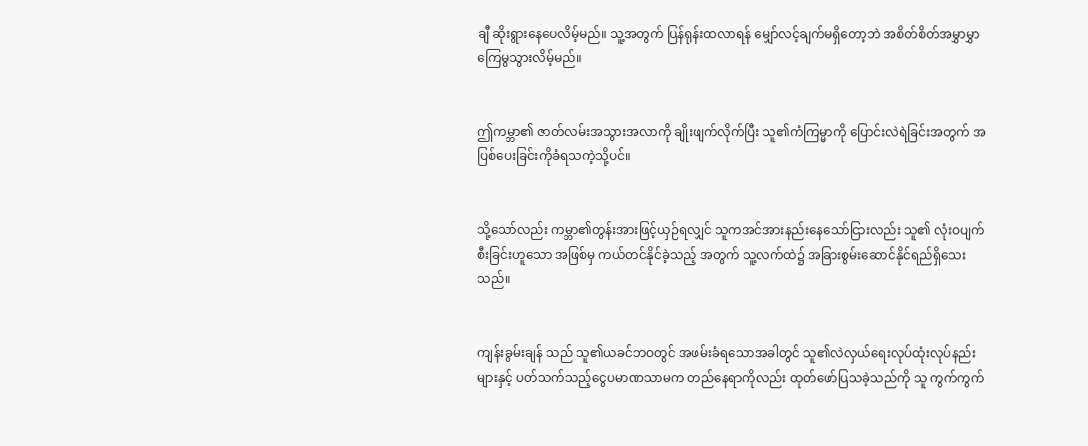ချီ ဆိုးရွားနေပေလိမ့်မည်။ သူ့အတွက် ပြန်ရုန်းထလာရန် မျှော်လင့်ချက်မရှိတော့ဘဲ အစိတ်စိတ်အမွှာမွှာ ကြေမွသွားလိမ့်မည်။


ဤကမ္ဘာ၏ ဇာတ်လမ်းအသွားအလာကို ချိုးဖျက်လိုက်ပြီး သူ၏ကံကြမ္မာကို ပြောင်းလဲရဲခြင်းအတွက် အပြစ်ပေးခြင်းကိုခံရသကဲ့သို့ပင်။


သို့သော်လည်း ကမ္ဘာ၏တွန်းအားဖြင့်ယှဉ်ရလျှင် သူကအင်အားနည်းနေသော်ငြားလည်း သူ၏ လုံးဝပျက်စီးခြင်းဟူသော အဖြစ်မှ ကယ်တင်နိုင်ခဲ့သည့် အတွက် သူ့လက်ထဲ၌ အခြားစွမ်းဆောင်နိုင်ရည်ရှိသေးသည်။


ကျန်းခွမ်းချန် သည် သူ၏ယခင်ဘဝတွင် အဖမ်းခံရသောအခါတွင် သူ၏လဲလှယ်ရေးလုပ်ထုံးလုပ်နည်းများနှင့် ပတ်သက်သည့်ငွေပမာဏသာမက တည်နေရာကိုလည်း ထုတ်ဖော်ပြသခဲ့သည်ကို သူ ကွက်ကွက်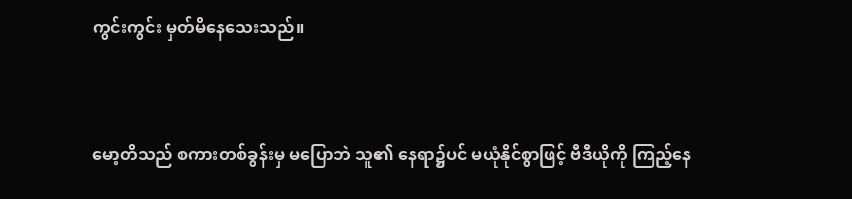ကွင်းကွင်း မှတ်မိနေသေးသည်။



မော့တိသည် စကားတစ်ခွန်းမှ မပြောဘဲ သူ၏ နေရာ၌ပင် မယုံနိုင်စွာဖြင့် ဗီဒီယိုကို ကြည့်နေ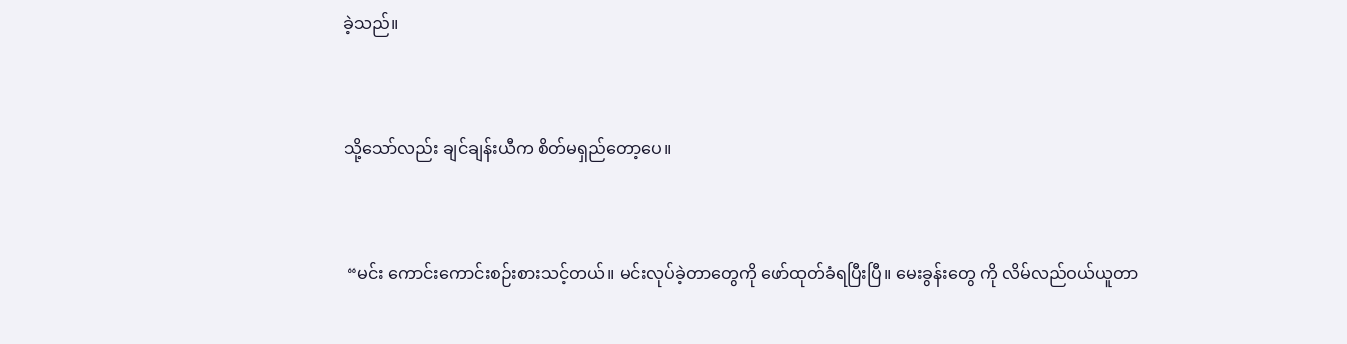ခဲ့သည်။


သို့သော်လည်း ချင်ချန်းယီက စိတ်မရှည်တော့ပေ။


 “မင်း ကောင်းကောင်းစဉ်းစားသင့်တယ်။ မင်းလုပ်ခဲ့တာတွေကို ဖော်ထုတ်ခံရပြီးပြီ။ မေးခွန်းတွေ ကို လိမ်လည်ဝယ်ယူတာ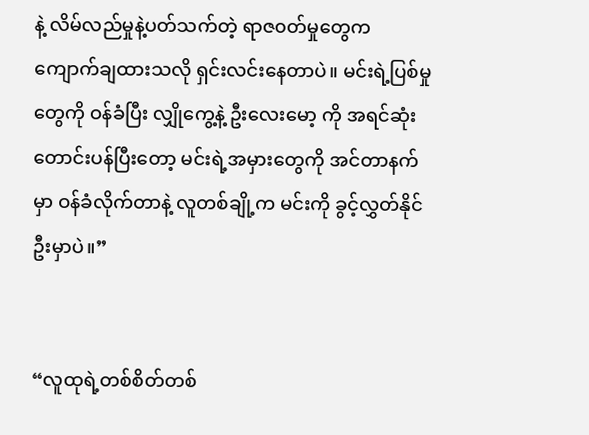နဲ့ လိမ်လည်မှုနဲ့ပတ်သက်တဲ့ ရာဇ၀တ်မှုတွေက ကျောက်ချထားသလို ရှင်းလင်းနေတာပဲ။ မင်းရဲ့ပြစ်မှုတွေကို ဝန်ခံပြီး လျှိုကွေ့နဲ့ ဦးလေးမော့ ကို အရင်ဆုံး တောင်းပန်ပြီးတော့ မင်းရဲ့အမှားတွေကို အင်တာနက်မှာ ဝန်ခံလိုက်တာနဲ့ လူတစ်ချို့က မင်းကို ခွင့်လွှတ်နိုင်ဦးမှာပဲ။”


“လူထုရဲ့တစ်စိတ်တစ်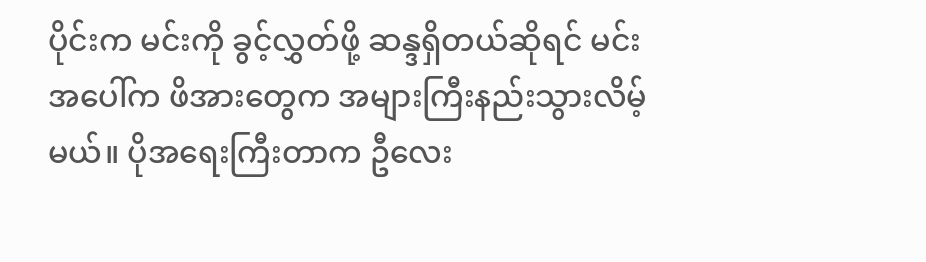ပိုင်းက မင်းကို ခွင့်လွှတ်ဖို့ ဆန္ဒရှိတယ်ဆိုရင် မင်းအပေါ်က ဖိအားတွေက အများကြီးနည်းသွားလိမ့်မယ်။ ပိုအရေးကြီးတာက ဦလေး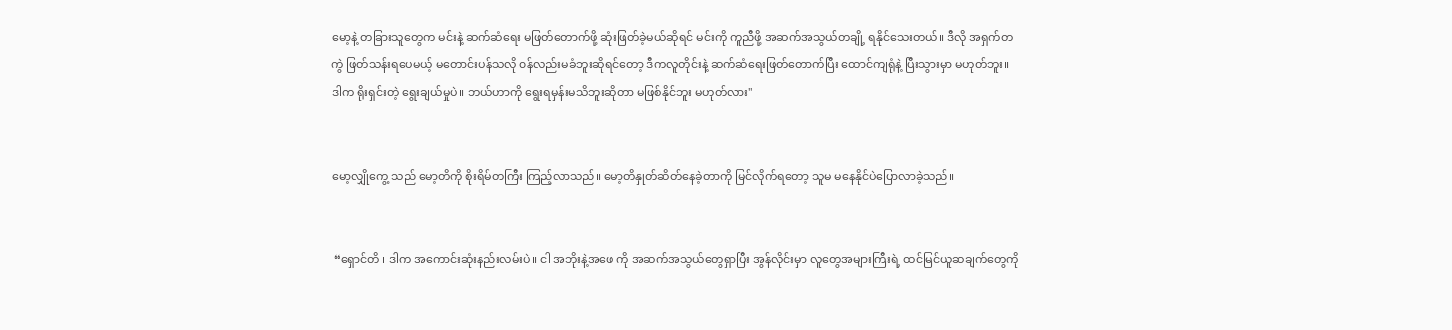မော့နဲ့ တခြားသူတွေက မင်းနဲ့ ဆက်ဆံရေး မဖြတ်တောက်ဖို့ ဆုံးဖြတ်ခဲ့မယ်ဆိုရင် မင်းကို ကူညီဖို့ အဆက်အသွယ်တချို့ ရနိုင်သေးတယ်။ ဒီလို အရှက်တကွဲ ဖြတ်သန်းရပေမယ့် မတောင်းပန်သလို ၀န်လည်းမခံဘူးဆိုရင်တော့ ဒီကလူတိုင်းနဲ့ ဆက်ဆံရေးဖြတ်တောက်ပြီး ထောင်ကျရုံနဲ့ ပြီးသွားမှာ မဟုတ်ဘူး။ ဒါက ရိုးရှင်းတဲ့ ရွေးချယ်မှုပဲ။ ဘယ်ဟာကို ရွေးရမှန်းမသိဘူးဆိုတာ မဖြစ်နိုင်ဘူး မဟုတ်လား"


မော့လျှိုကွေ့ သည် မော့တိကို စိုးရိမ်တကြီး ကြည့်လာသည်။ မော့တိနှုတ်ဆိတ်နေခဲ့တာကို မြင်လိုက်ရတော့ သူမ မနေနိုင်ပဲပြောလာခဲ့သည်။


 “ရှောင်တိ ၊ ဒါက အကောင်းဆုံးနည်းလမ်းပဲ။ ငါ အဘိုးနဲ့အ‌ဖေ ကို အဆက်အသွယ်တွေရှာပြီး အွန်လိုင်းမှာ လူတွေအများကြီးရဲ့ ထင်မြင်ယူဆချက်တွေကို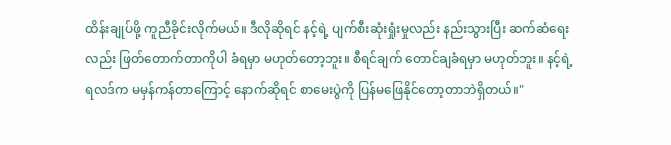ထိန်းချုပ်ဖို့ ကူညီခိုင်းလိုက်မယ်။ ဒီလိုဆိုရင် နင့်ရဲ့ ပျက်စီးဆုံးရှုံးမှုလည်း နည်းသွားပြီး ဆက်ဆံရေးလည်း ဖြတ်တောက်တာကိုပါ ခံရမှာ မဟုတ်တော့ဘူး။ စီရင်ချက် တောင်ချခံရမှာ မဟုတ်ဘူး။ နင့်ရဲ့ရလဒ်က မမှန်ကန်တာကြောင့် နောက်ဆိုရင် စာမေးပွဲကို ပြန်မဖြေနိုင်တော့တာဘဲရှိတယ်။"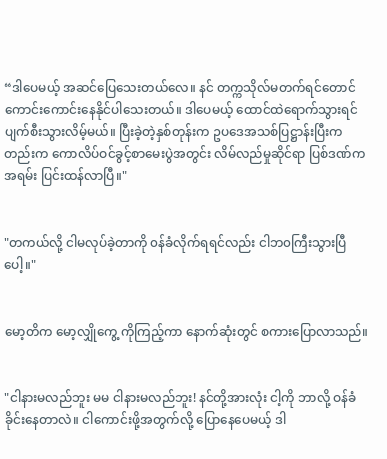“ဒါပေမယ့် အဆင်ပြေသေးတယ်လေ။ နင် တက္ကသိုလ်မတက်ရင်တောင် ကောင်းကောင်းနေနိုင်ပါသေးတယ်။ ဒါပေမယ့် ထောင်ထဲရောက်သွားရင် ပျက်စီးသွားလိမ့်မယ်။ ပြီးခဲ့တဲ့နှစ်တုန်းက ဥပဒေအသစ်ပြဋ္ဌာန်းပြီးကတည်းက ကောလိပ်ဝင်ခွင့်စာမေးပွဲအတွင်း လိမ်လည်မှုဆိုင်ရာ ပြစ်ဒဏ်က အရမ်း ပြင်းထန်လာပြီ။"


"တကယ်လို့ ငါမလုပ်ခဲ့တာကို ၀န်ခံလိုက်ရရင်လည်း ငါဘ၀ကြီးသွားပြီပေါ့။"


မော့တိက မော့လျှိုကွေ့ ကိုကြည့်ကာ နောက်ဆုံးတွင် စကားပြောလာသည်။


"ငါနားမလည်ဘူး မမ ငါနားမလည်ဘူး! နင်တို့အားလုံး ငါ့ကို ဘာလို့ ဝန်ခံခိုင်းနေတာလဲ။ ငါကောင်းဖို့အတွက်လို့ ပြောနေပေမယ့် ဒါ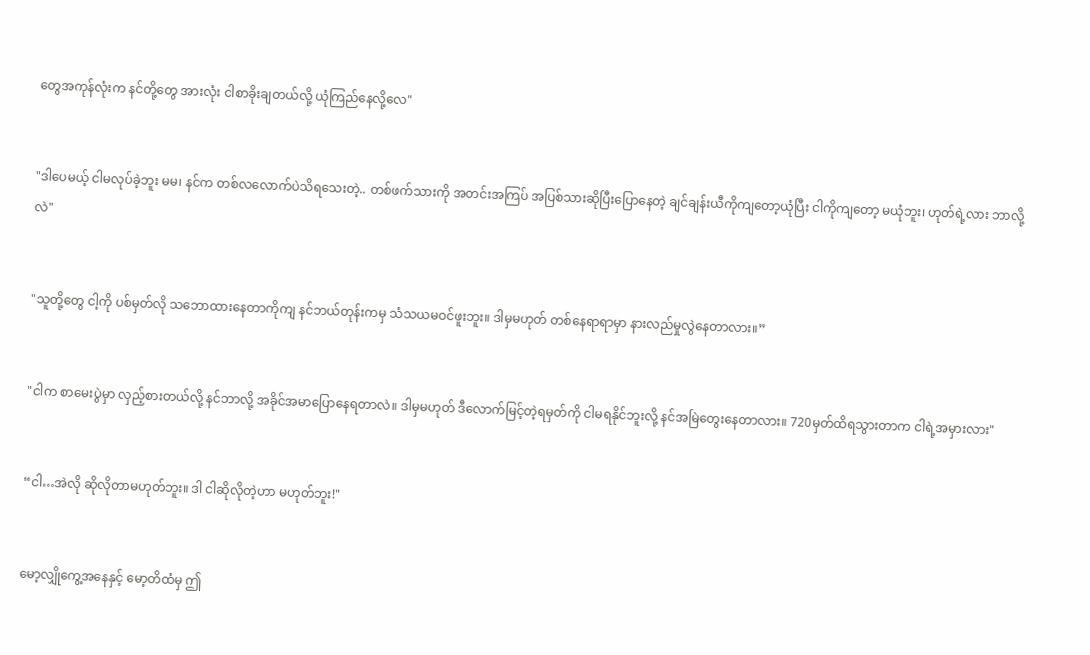တွေအကုန်လုံးက နင်တို့တွေ အားလုံး ငါစာခိုးချတယ်လို့ ယုံကြည်နေလို့လေ"


"ဒါပေမယ့် ငါမလုပ်ခဲ့ဘူး မမ၊ နင်က တစ်လလောက်ပဲသိရသေးတဲ့.. တစ်ဖက်သားကို အတင်းအကြပ် အပြစ်သားဆိုပြီးပြောနေတဲ့ ချင်ချန်းယီကိုကျတော့ယုံပြီး ငါကိုကျတော့ မယုံဘူး၊ ဟုတ်ရဲ့လား ဘာလို့လဲ"


"သူတို့တွေ ငါ့ကို ပစ်မှတ်လို သဘောထားနေတာကိုကျ နင်ဘယ်တုန်းကမှ သံသယမဝင်ဖူးဘူး။ ဒါမှမဟုတ် တစ်နေရာရာမှာ နားလည်မှုလွဲနေတာလား။”


"ငါက စာမေးပွဲမှာ လှည့်စားတယ်လို့ နင်ဘာလို့ အခိုင်အမာပြောနေရတာလဲ။ ဒါမှမဟုတ် ဒီလောက်မြင့်တဲ့ရမှတ်ကို ငါမရနိုင်ဘူးလို့ နင်အမြဲတွေးနေတာလား။ 720မှတ်ထိရသွားတာက ငါရဲ့အမှားလား"


“ငါ…အဲလို ဆိုလိုတာမဟုတ်ဘူး။ ဒါ ငါဆိုလိုတဲ့ဟာ မဟုတ်ဘူး!"


မော့လျှိုကွေ့အနေနှင့် မော့တိထံမှ ဤ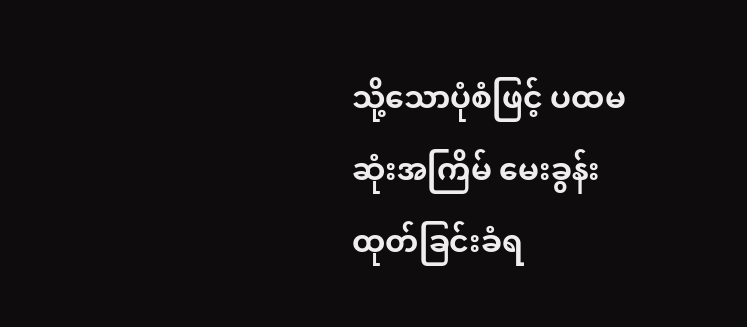သို့သောပုံစံဖြင့် ပထမဆုံးအကြိမ် မေးခွန်းထုတ်ခြင်းခံရ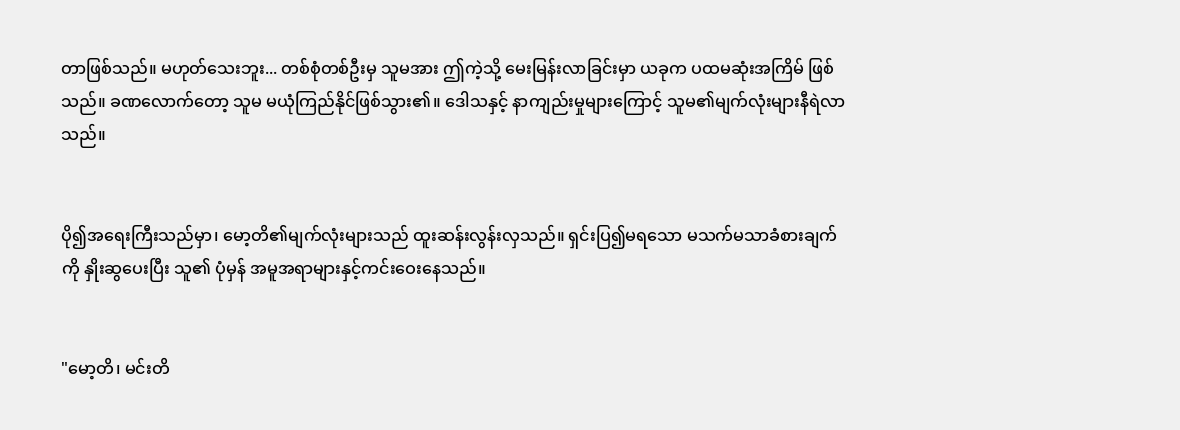တာဖြစ်သည်။ မဟုတ်သေးဘူး... တစ်စုံတစ်ဦးမှ သူမအား ဤကဲ့သို့ မေးမြန်းလာခြင်းမှာ ယခုက ပထမဆုံးအကြိမ် ဖြစ်သည်။ ခဏလောက်တော့ သူမ မယုံကြည်နိုင်ဖြစ်သွား၏။ ဒေါသနှင့် နာကျည်းမှုများကြောင့် သူမ၏မျက်လုံးများနီရဲလာသည်။


ပို၍အရေးကြီးသည်မှာ၊ မော့တိ၏မျက်လုံးများသည် ထူးဆန်းလွန်းလှသည်။ ရှင်းပြ၍မရသော မသက်မသာခံစားချက်ကို နှိုးဆွပေးပြီး သူ၏ ပုံမှန် အမူအရာများနှင့်ကင်းဝေးနေသည်။


"မော့တိ၊ မင်းတိ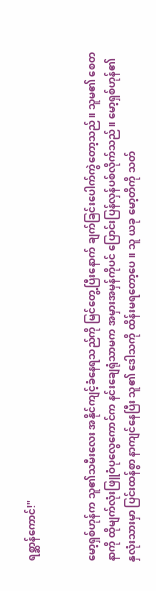ရစ္ဆာန်ကောင်!"


မော့ရှစ်ဟုန်က သူ၏သမီးလေး အနိုင်ကျင့်ခံနေရသည်ကို မြင်တွေ့ပြီးနောက် ချက်ခြင်းပေါက်ကွဲတော့သည်။ သူမ၏ စေတနာကို ထိုမျက်လုံးဖြူဝံပုလွေကောင်က နင်းချေရုံသာမက အမှားအမှန်ကိုပင် ပြောင်းပြန်လှန်ပစ်လိုက်သည်။ မော့ရှစ်ဟုန်၏ နှလုံးသားမှာ ပြင်းထန်စွာ နာကျင်နေပြီး သူ၏ ဒေါသကို ထိန်းမရတော့ပေ။ သူ ယခု မော့တိကို သတ်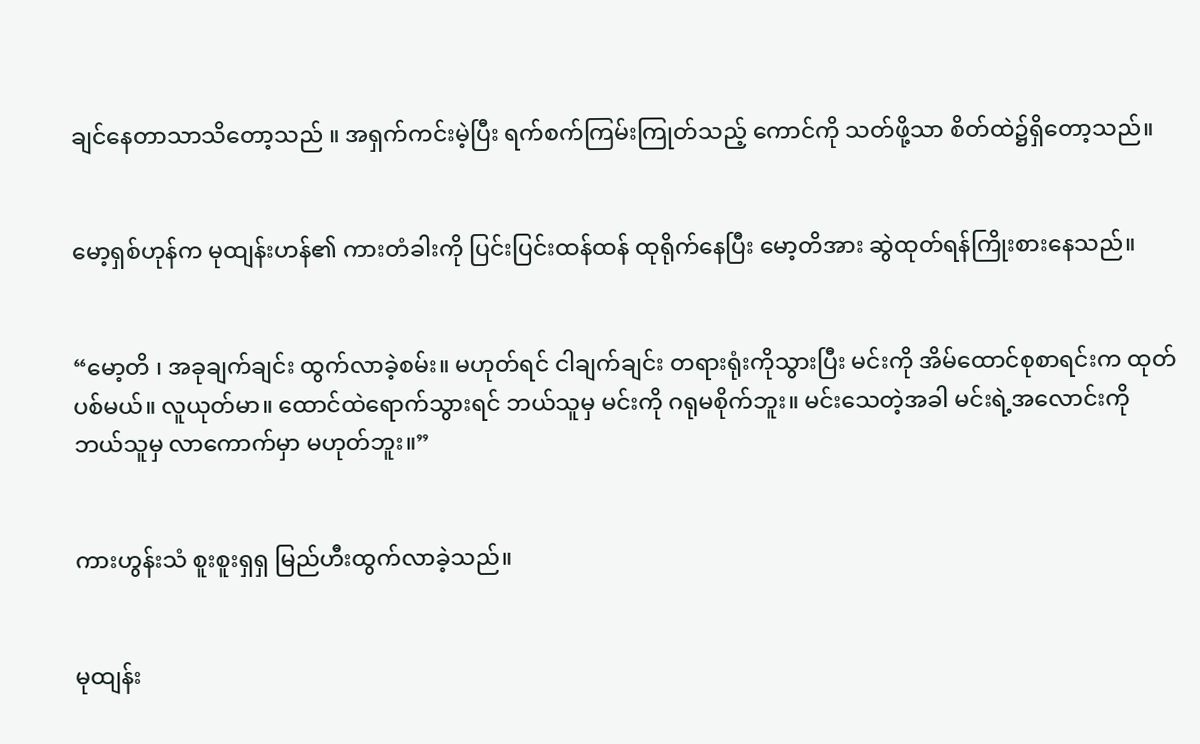ချင်နေတာသာသိတော့သည် ။ အရှက်ကင်းမဲ့ပြီး ရက်စက်ကြမ်းကြုတ်သည့် ကောင်ကို သတ်ဖို့သာ စိတ်ထဲ၌ရှိတော့သည်။


မော့ရှစ်ဟုန်က မုထျန်းဟန်၏ ကားတံခါးကို ပြင်းပြင်းထန်ထန် ထုရိုက်နေပြီး မော့တိအား ဆွဲထုတ်ရန်ကြိုးစားနေသည်။


“မော့တိ ၊ အခုချက်ချင်း ထွက်လာခဲ့စမ်း။ မဟုတ်ရင် ငါချက်ချင်း တရားရုံးကိုသွားပြီး မင်းကို အိမ်ထောင်စုစာရင်းက ထုတ်ပစ်မယ်။ လူယုတ်မာ။ ထောင်ထဲရောက်သွားရင် ဘယ်သူမှ မင်းကို ဂရုမစိုက်ဘူး။ မင်းသေတဲ့အခါ မင်းရဲ့အလောင်းကို ဘယ်သူမှ လာကောက်မှာ မဟုတ်ဘူး။”


ကားဟွန်းသံ စူးစူးရှရှ မြည်ဟီးထွက်လာခဲ့သည်။


မုထျန်း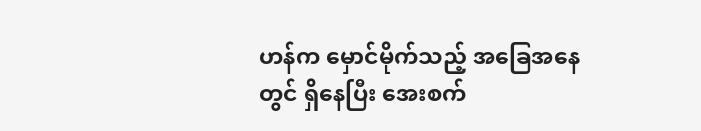ဟန်က မှောင်မိုက်သည့် အခြေအနေတွင် ရှိနေပြီး အေးစက်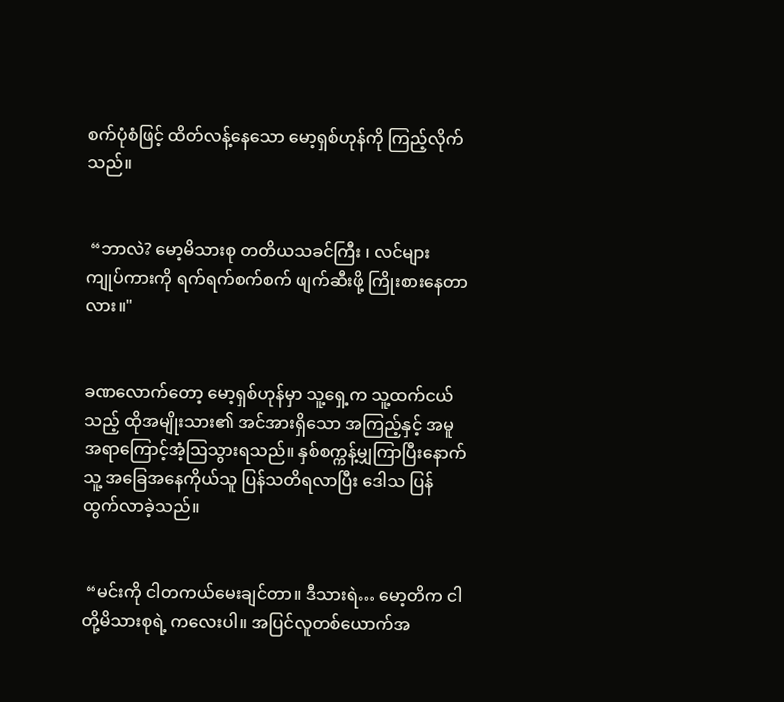စက်ပုံစံဖြင့် ထိတ်လန့်နေသော မော့ရှစ်ဟုန်ကို ကြည့်လိုက်သည်။


 “ဘာလဲ? မော့မိသားစု တတိယသခင်ကြီး ၊ လင်များ ကျုပ်ကားကို ရက်ရက်စက်စက် ဖျက်ဆီးဖို့ ကြိုးစားနေတာလား။"


ခဏလောက်တော့ မော့ရှစ်ဟုန်မှာ သူ့ရှေ့က သူ့ထက်ငယ်သည့် ထိုအမျိုးသား၏ အင်အားရှိသော အကြည့်နှင့် အမူအရာကြောင့်အံ့ဩသွားရသည်။ နှစ်စက္ကန့်မျှကြာပြီးနောက် သူ့ အခြေအနေကိုယ်သူ ပြန်သတိရလာပြီး ဒေါသ ပြန်ထွက်လာခဲ့သည်။


 “မင်းကို ငါတကယ်မေးချင်တာ။ ဒီသားရဲ… မော့တိက ငါတို့မိသားစုရဲ့ ကလေးပါ။ အပြင်လူတစ်ယောက်အ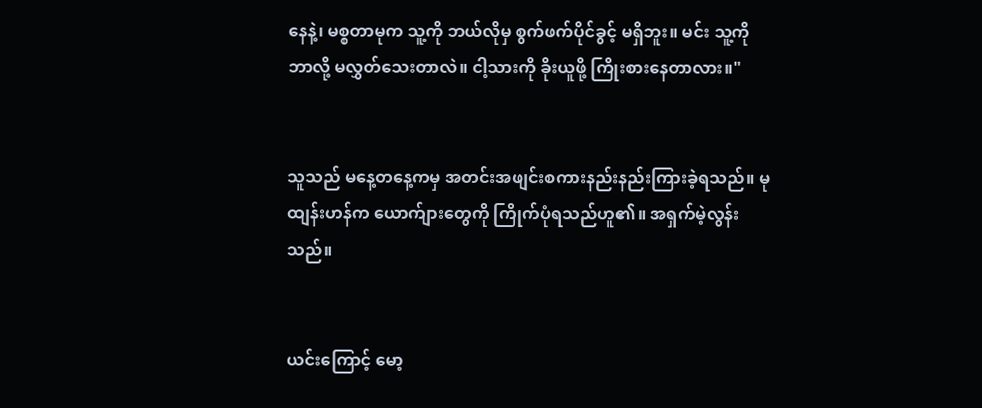နေနဲ့၊ မစ္စတာမုက သူ့ကို ဘယ်လိုမှ စွက်ဖက်ပိုင်ခွင့် မရှိဘူး။ မင်း သူ့ကို ဘာလို့ မလွှတ်သေးတာလဲ။ ငါ့သားကို ခိုးယူဖို့ ကြိုးစားနေတာလား။"


သူသည် မနေ့တနေ့ကမှ အတင်းအဖျင်းစကားနည်းနည်းကြားခဲ့ရသည်။ မုထျန်းဟန်က ယောက်ျားတွေကို ကြိုက်ပုံရသည်ဟူ၏။ အရှက်မဲ့လွန်းသည်။


ယင်းကြောင့် မော့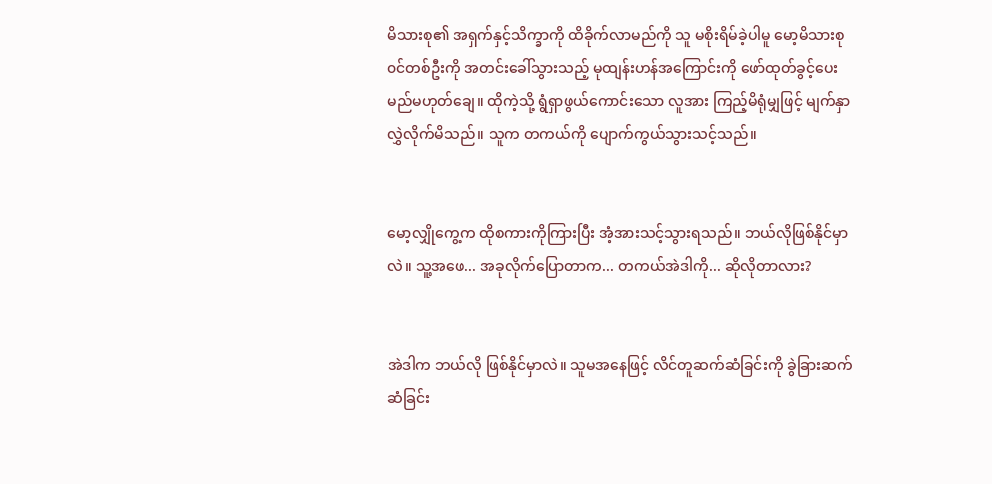မိသားစု၏ အရှက်နှင့်သိက္ခာကို ထိခိုက်လာမည်ကို သူ မစိုးရိမ်ခဲ့ပါမူ မော့မိသားစု၀င်တစ်ဦးကို အတင်းခေါ်သွားသည့် မုထျန်းဟန်အကြောင်းကို ဖော်ထုတ်ခွင့်ပေးမည်မဟုတ်ချေ။ ထိုကဲ့သို့ ရွံရှာဖွယ်ကောင်းသော လူအား ကြည့်မိရုံမျှဖြင့် မျက်နှာလွှဲလိုက်မိသည်။ သူက တကယ်ကို ပျောက်ကွယ်သွားသင့်သည်။


မော့လျှိုကွေ့က ထိုစကားကိုကြားပြီး အံ့အားသင့်သွားရသည်။ ဘယ်လိုဖြစ်နိုင်မှာလဲ။ သူ့အဖေ... အခုလိုက်ပြောတာက... တကယ်အဲဒါကို... ဆိုလိုတာလား?


အဲဒါက ဘယ်လို ဖြစ်နိုင်မှာလဲ။ သူမအနေဖြင့် လိင်တူဆက်ဆံခြင်းကို ခွဲခြားဆက်ဆံခြင်း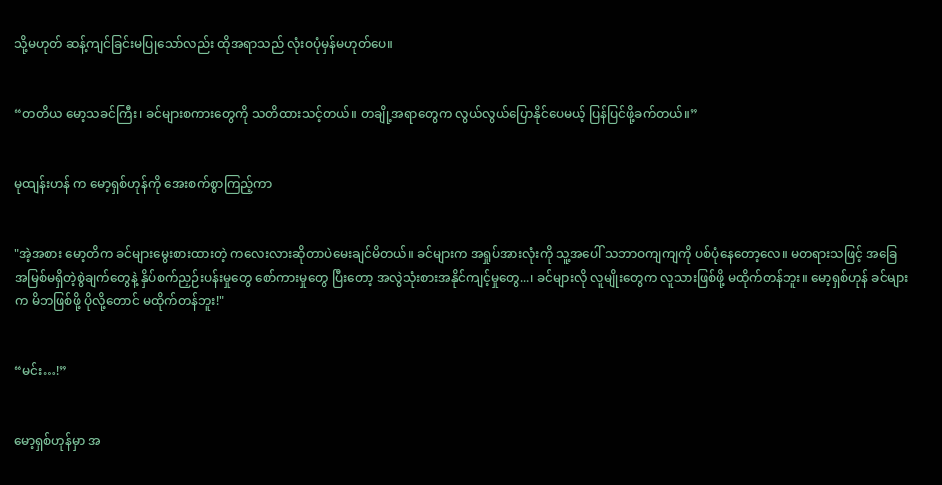သို့မဟုတ် ဆန့်ကျင်ခြင်းမပြုသော်လည်း ထိုအရာသည် လုံးဝပုံမှန်မဟုတ်ပေ။


“တတိယ မော့သခင်ကြီး၊ ခင်များစကားတွေကို သတိထားသင့်တယ်။ တချို့အရာတွေက လွယ်လွယ်ပြောနိုင်ပေမယ့် ပြန်ပြင်ဖို့ခက်တယ်။”


မုထျန်းဟန် က မော့ရှစ်ဟုန်ကို အေးစက်စွာကြည့်ကာ


"အဲ့အစား မော့တိက ခင်များမွေးစားထားတဲ့ ကလေးလားဆိုတာပဲမေးချင်မိတယ်။ ခင်များက အရှုပ်အားလုံးကို သူ့အပေါ် သဘာဝကျကျကို ပစ်ပုံနေတော့လေ။ မတရားသဖြင့် အခြေအမြစ်မရှိတဲ့စွဲချက်တွေနဲ့ နှိပ်စက်ညှဉ်းပန်းမှုတွေ စော်ကားမှုတွေ ပြီးတော့ အလွဲသုံးစားအနိုင်ကျင့်မှုတွေ...၊ ခင်များလို လူမျိုးတွေက လူသားဖြစ်ဖို့ မထိုက်တန်ဘူး။ မော့ရှစ်ဟုန် ခင်များက မိဘဖြစ်ဖို့ ပိုလို့တောင် မထိုက်တန်ဘူး!"


“မင်း…!”


မော့ရှစ်ဟုန်မှာ အ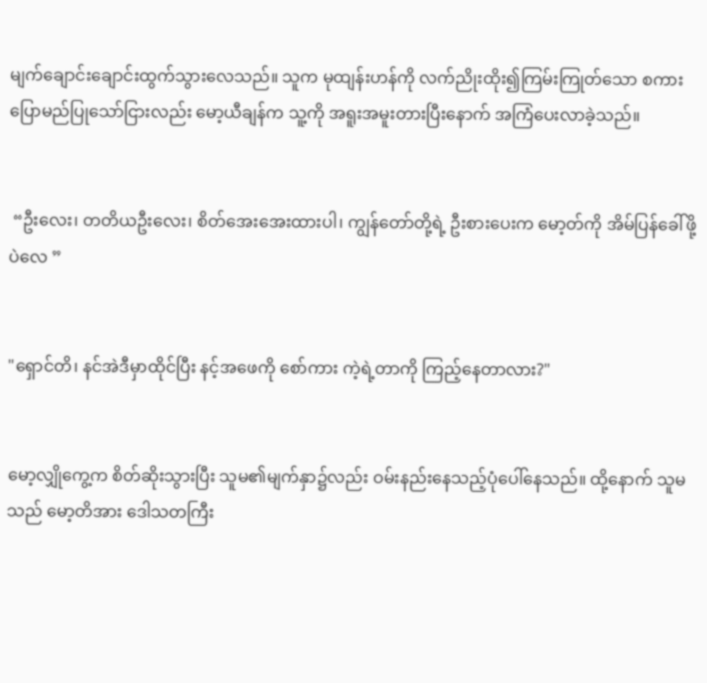မျက်ချောင်းချောင်းထွက်သွား‌‌လေသည်။ သူက မုထျန်းဟန်ကို လက်ညိုးထိုး၍ကြမ်းကြုတ်သော စကားပြောမည်ပြုသော်ငြားလည်း မော့ယီချန်က သူ့ကို အရူးအမူးတားပြီးနောက် အကြံပေးလာခဲ့သည်။


 “ဦးလေး၊ တတိယဦးလေး၊ စိတ်အေးအေးထားပါ၊ ကျွန်တော်တို့ရဲ့ ဦးစားပေးက မော့တ်ကို အိမ်ပြန်‌ခေါ်ဖို့ပဲလေ ”


"ရှောင်တိ၊ နင်အဲဒီမှာထိုင်ပြီး နင့်အဖေကို စော်ကား ကဲ့ရဲ့တာကို ကြည့်နေတာလား?"


မော့လျှိုကွေ့က စိတ်ဆိုးသွားပြီး သူမ၏မျက်နှာ၌လည်း ဝမ်းနည်းနေသည့်ပုံပေါ်နေသည်။ ထို့နောက် သူမသည် မော့တိအား ဒေါသတကြီး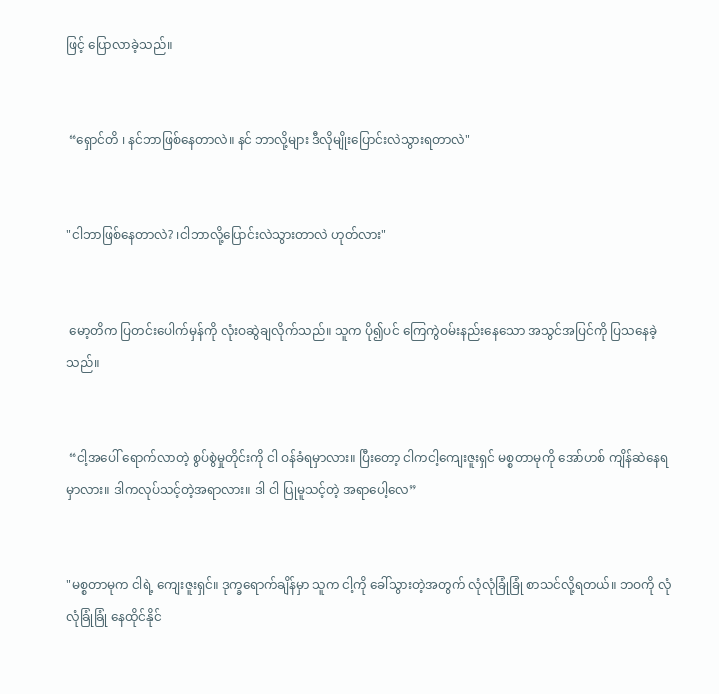ဖြင့် ပြောလာခဲ့သည်။


 “ရှောင်တိ ၊ နင်ဘာဖြစ်နေတာလဲ။ နင် ဘာလို့များ ဒီလိုမျိုးပြောင်းလဲသွားရတာလဲ"


"ငါဘာဖြစ်နေတာလဲ? ၊ငါဘာလို့ပြောင်းလဲသွားတာလဲ ဟုတ်လား"


 မော့တိက ပြတင်းပေါက်မှန်ကို လုံးဝဆွဲချလိုက်သည်။ သူက ပို၍ပင် ကြေကွဲဝမ်းနည်းနေသော အသွင်အပြင်ကို ပြသ‌နေခဲ့သည်။


 “ငါ့အပေါ် ရောက်လာတဲ့ စွပ်စွဲမှုတိုင်းကို ငါ ဝန်ခံရမှာလား။ ပြီးတော့ ငါကငါ့ကျေးဇူးရှင် မစ္စတာမုကို အော်ဟစ် ကျိန်ဆဲနေရမှာလား။ ဒါကလုပ်သင့်တဲ့အရာလား။ ဒါ ငါ ပြုမူသင့်တဲ့ အရာပေါ့လေ”


"မစ္စတာမုက ငါရဲ့ ကျေးဇူးရှင်။ ဒုက္ခရောက်ချိန်မှာ သူက ငါ့ကို ခေါ်သွားတဲ့အတွက် လုံလုံခြုံခြုံ စာသင်လို့ရတယ်။ ဘဝကို လုံလုံခြုံခြုံ နေထိုင်နိုင်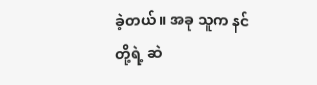ခဲ့တယ်။ အခု သူက နင်တို့ရဲ့ ဆဲ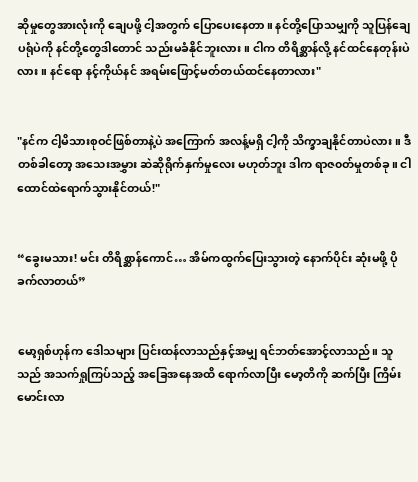ဆိုမှုတွေအားလုံးကို ချေပဖို့ ငါ့အတွက် ပြောပေးနေတာ။ နင်တို့ပြောသမျှကို သူပြန်ချေပရုံပဲကို နင်တို့တွေဒါတောင် သည်းမခံနိုင်ဘူးလား။ ငါက တိရိစ္ဆာန်လို့ နင်ထင်နေတုန်းပဲလား။ နင်ရော နင့်ကိုယ်နင် အရမ်းဖြောင့်မတ်တယ်ထင်နေတာလား"


"နင်က ငါ့မိသားစုဝင်ဖြစ်တာနဲ့ပဲ အကြောက် အလန့်မရှိ ငါ့ကို သိက္ခာချနိုင်တာပဲလား။ ဒီတစ်ခါတော့ အသေးအမွှား ဆဲဆိုရိုက်နှက်မှုလေး မဟုတ်ဘူး ဒါက ရာဇ၀တ်မှုတစ်ခု။ ငါထောင်ထဲရောက်သွားနိုင်တယ်!"


“ခွေးမသား! မင်း တိရိစ္ဆာန်ကောင်… အိမ်ကထွက်ပြေးသွားတဲ့ နောက်ပိုင်း ဆုံးမဖို့ ပိုခက်လာတယ်”


မော့ရှစ်ဟုန်က ဒေါသများ ပြင်းထန်လာသည်နှင့်အမျှ ရင်ဘတ်အောင့်လာသည်။ သူသည် အသက်ရှုကြပ်သည့် အခြေအနေအထိ ရောက်လာပြီး မော့တိကို ဆက်ပြီး ကြိမ်းမောင်းလာ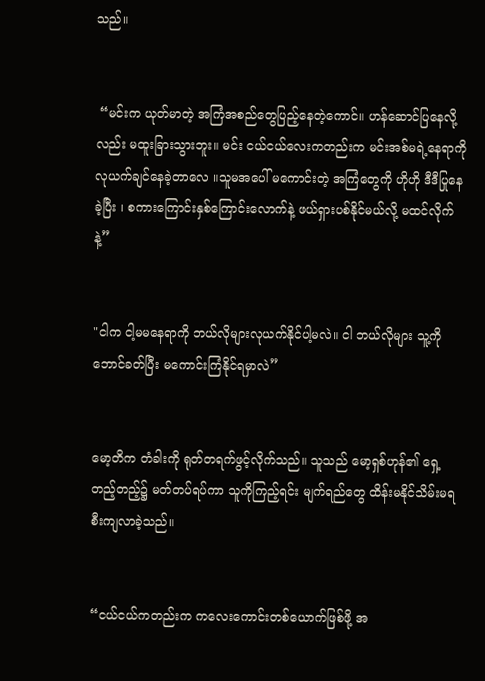သည်။


 “မင်းက ယုတ်မာတဲ့ အကြံအစည်တွေပြည့်နေတဲ့ကောင်။ ဟန်ဆောင်ပြနေလို့လည်း မထူးခြားသွားဘူး။ မင်း ငယ်ငယ်လေးကတည်းက မင်းအစ်မရဲ့နေရာကို လုယက်ချင်နေခဲ့တာလေ ။သူမအပေါ် မကောင်းတဲ့ အကြံတွေကို ဟိုဟို ဒီဒီပြုနေခဲ့ပြီး ၊ စကားကြောင်းနှစ်ကြောင်းလောက်နဲ့ ဖယ်ရှားပစ်နိုင်မယ်လို့ မထင်လိုက်နဲ့”


"ငါက ငါ့မမနေရာကို ဘယ်လိုများလုယက်နိုင်ပါ့မလဲ။ ငါ ဘယ်လိုများ သူ့ကို ဘောင်ခတ်ပြီး မကောင်းကြံနိုင်ရမှာလဲ”


မော့တိက တံခါးကို ရုတ်တရက်ဖွင့်လိုက်သည်။ သူသည် မော့ရှစ်ဟုန်၏ ရှေ့တည့်တည့်၌ မတ်တပ်ရပ်ကာ သူကိုကြည့်ရင်း မျက်ရည်တွေ ထိန်းမနိုင်သိမ်းမရ စီးကျလာခဲ့သည်။


“ငယ်ငယ်ကတည်းက ကလေးကောင်းတစ်ယောက်ဖြစ်ဖို့ အ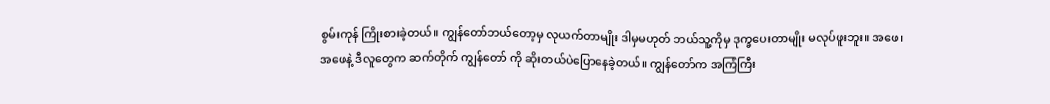စွမ်းကုန် ကြိုးစားခဲ့တယ်။ ကျွန်တော်ဘယ်တော့မှ လုယက်တာမျိုး ဒါမှမဟုတ် ဘယ်သူ့ကိုမှ ဒုက္ခပေးတာမျိုး မလုပ်ဖူးဘူး။ အဖေ၊ အဖေနဲ့ ဒီလူတွေက ဆက်တိုက် ကျွန်တော် ကို ဆိုးတယ်ပဲပြောနေခဲ့တယ်။ ကျွန်တော်က အကြံကြီး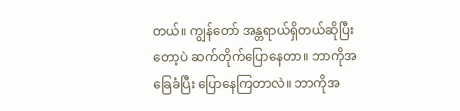တယ်။ ကျွန်တော် အန္တရာယ်ရှိတယ်ဆိုပြီးတော့ပဲ ဆက်တိုက်ပြောနေတာ။ ဘာကိုအခြေခံပြီး ပြောနေကြတာလဲ။ ဘာကိုအ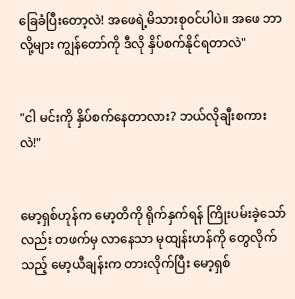ခြေခံပြီးတော့လဲ! အဖေရဲ့မိသားစု၀င်ပါပဲ။ အဖေ ဘာလို့များ ကျွန်တော်ကို ဒီလို နှိပ်စက်နိုင်ရတာလဲ"


"ငါ မင်းကို နှိပ်စက်နေတာလား? ဘယ်လိုချီးစကားလဲ!"


မော့ရှစ်ဟုန်က မော့တိကို ရိုက်နှက်ရန် ကြိုးပမ်းခဲ့သော်လည်း တဖက်မှ လာနေသာ မုထျန်းဟန်ကို တွေလိုက်သည့် မော့ယီချန်းက တားလိုက်ပြီး မော့ရှစ်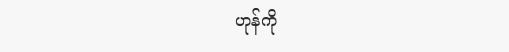ဟုန်ကို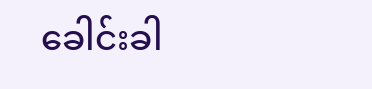ခေါင်းခါ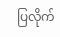ပြလိုက်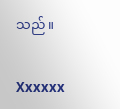သည်။


Xxxxxx